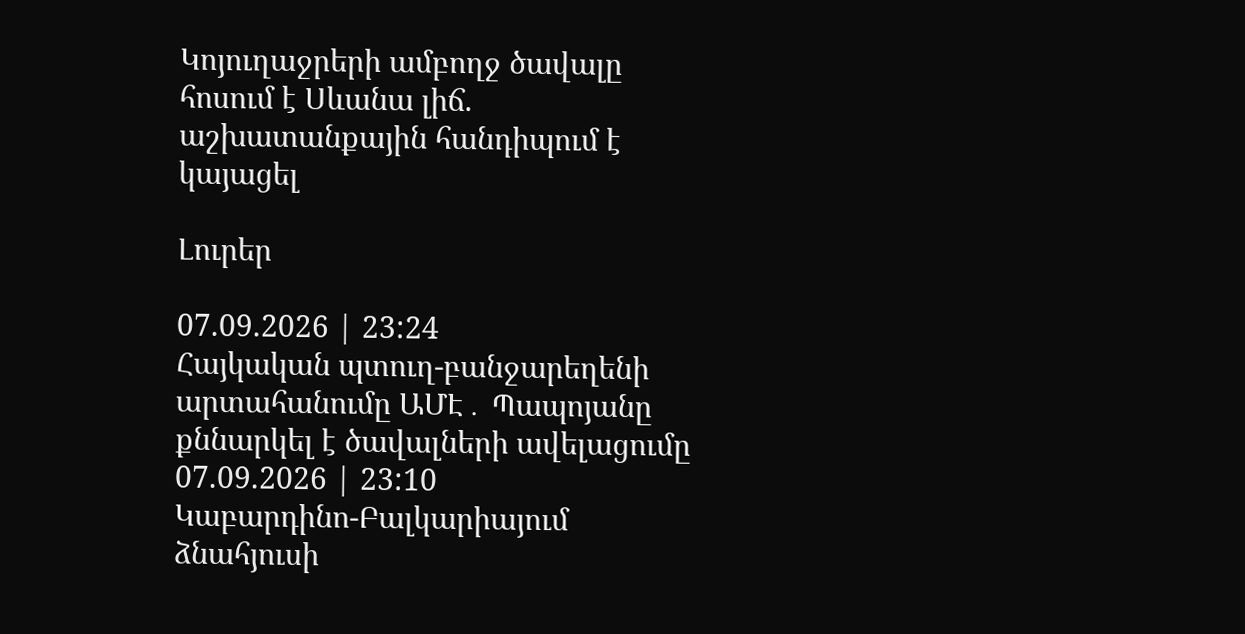Կոյուղաջրերի ամբողջ ծավալը հոսում է Սևանա լիճ. աշխատանքային հանդիպում է կայացել

Լուրեր

07.09.2026 | 23:24
Հայկական պտուղ-բանջարեղենի արտահանումը ԱՄԷ․ Պապոյանը քննարկել է ծավալների ավելացումը
07.09.2026 | 23:10
Կաբարդինո-Բալկարիայում ձնահյուսի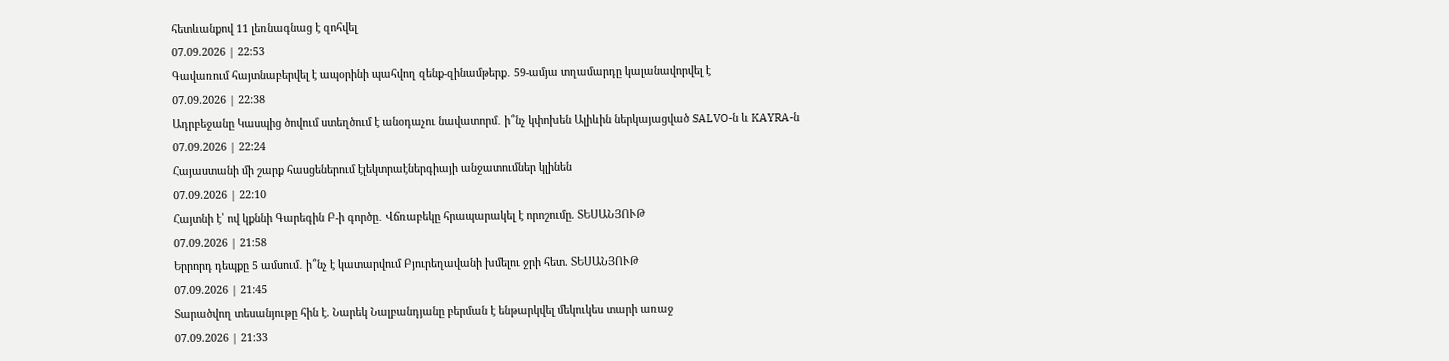հետևանքով 11 լեռնագնաց է զոհվել
07.09.2026 | 22:53
Գավառում հայտնաբերվել է ապօրինի պահվող զենք-զինամթերք․ 59-ամյա տղամարդը կալանավորվել է
07.09.2026 | 22:38
Ադրբեջանը Կասպից ծովում ստեղծում է անօդաչու նավատորմ․ ի՞նչ կփոխեն Ալիևին ներկայացված SALVO-ն և KAYRA-ն
07.09.2026 | 22:24
Հայաստանի մի շարք հասցեներում էլեկտրաէներգիայի անջատումներ կլինեն
07.09.2026 | 22:10
Հայտնի է՝ ով կքննի Գարեգին Բ-ի գործը․ Վճռաբեկը հրապարակել է որոշումը. ՏԵՍԱՆՅՈՒԹ
07.09.2026 | 21:58
Երրորդ դեպքը 5 ամսում․ ի՞նչ է կատարվում Բյուրեղավանի խմելու ջրի հետ. ՏԵՍԱՆՅՈՒԹ
07.09.2026 | 21:45
Տարածվող տեսանյութը հին է. Նարեկ Նալբանդյանը բերման է ենթարկվել մեկուկես տարի առաջ
07.09.2026 | 21:33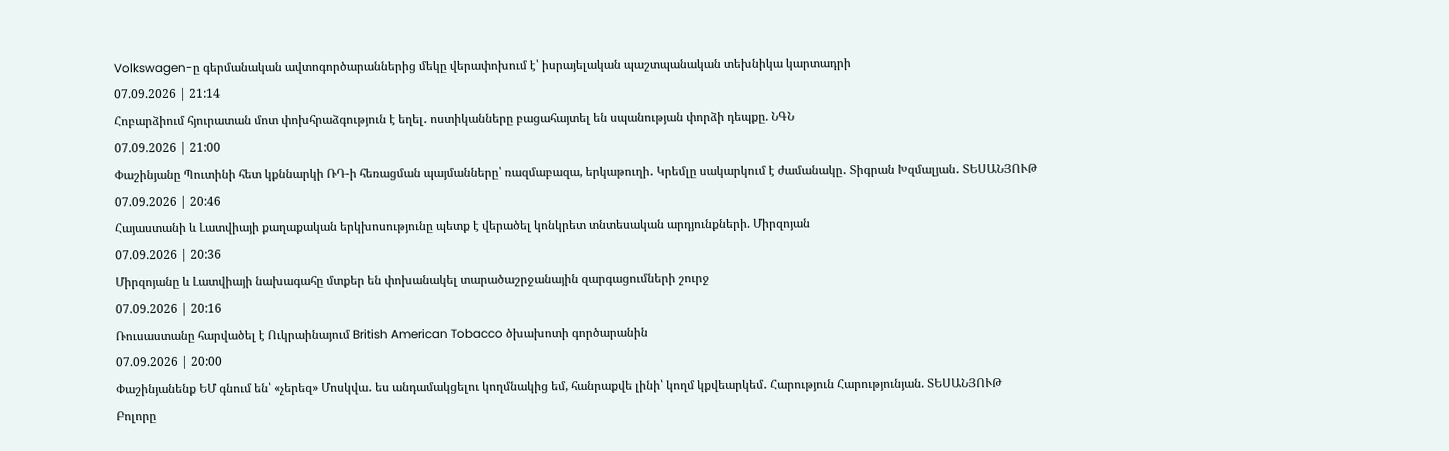Volkswagen-ը գերմանական ավտոգործարաններից մեկը վերափոխում է՝ իսրայելական պաշտպանական տեխնիկա կարտադրի
07.09.2026 | 21:14
Հոբարձիում հյուրատան մոտ փոխհրաձգություն է եղել․ ոստիկանները բացահայտել են սպանության փորձի դեպքը. ՆԳՆ
07.09.2026 | 21:00
Փաշինյանը Պուտինի հետ կքննարկի ՌԴ-ի հեռացման պայմանները՝ ռազմաբազա, երկաթուղի․ Կրեմլը սակարկում է ժամանակը․ Տիգրան Խզմալյան․ ՏԵՍԱՆՅՈՒԹ
07.09.2026 | 20:46
Հայաստանի և Լատվիայի քաղաքական երկխոսությունը պետք է վերածել կոնկրետ տնտեսական արդյունքների. Միրզոյան
07.09.2026 | 20:36
Միրզոյանը և Լատվիայի նախագահը մտքեր են փոխանակել տարածաշրջանային զարգացումների շուրջ
07.09.2026 | 20:16
Ռուսաստանը հարվածել է Ուկրաինայում British American Tobacco ծխախոտի գործարանին
07.09.2026 | 20:00
Փաշինյանենք ԵՄ գնում են՝ «չերեզ» Մոսկվա․ ես անդամակցելու կողմնակից եմ, հանրաքվե լինի՝ կողմ կքվեարկեմ․ Հարություն Հարությունյան. ՏԵՍԱՆՅՈՒԹ
Բոլորը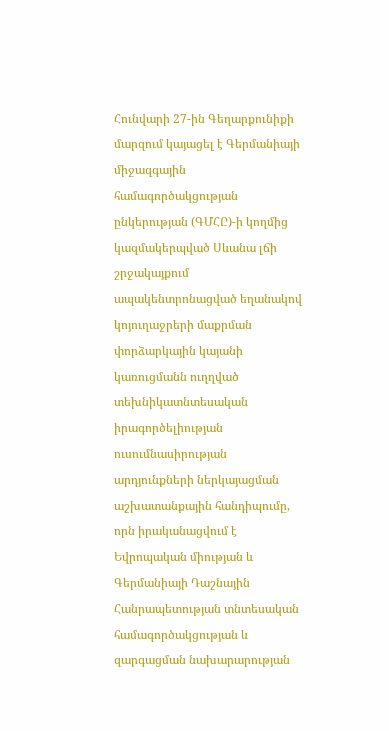Հունվարի 27-ին Գեղարքունիքի մարզում կայացել է Գերմանիայի միջազգային համագործակցության ընկերության (ԳՄՀԸ)-ի կողմից կազմակերպված Սևանա լճի շրջակայքում ապակենտրոնացված եղանակով կոյուղաջրերի մաքրման փորձարկային կայանի կառուցմանն ուղղված տեխնիկատնտեսական իրագործելիության ուսումնասիրության արդյունքների ներկայացման աշխատանքային հանդիպումը, որն իրականացվում է Եվրոպական միության և Գերմանիայի Դաշնային Հանրապետության տնտեսական համագործակցության և զարգացման նախարարության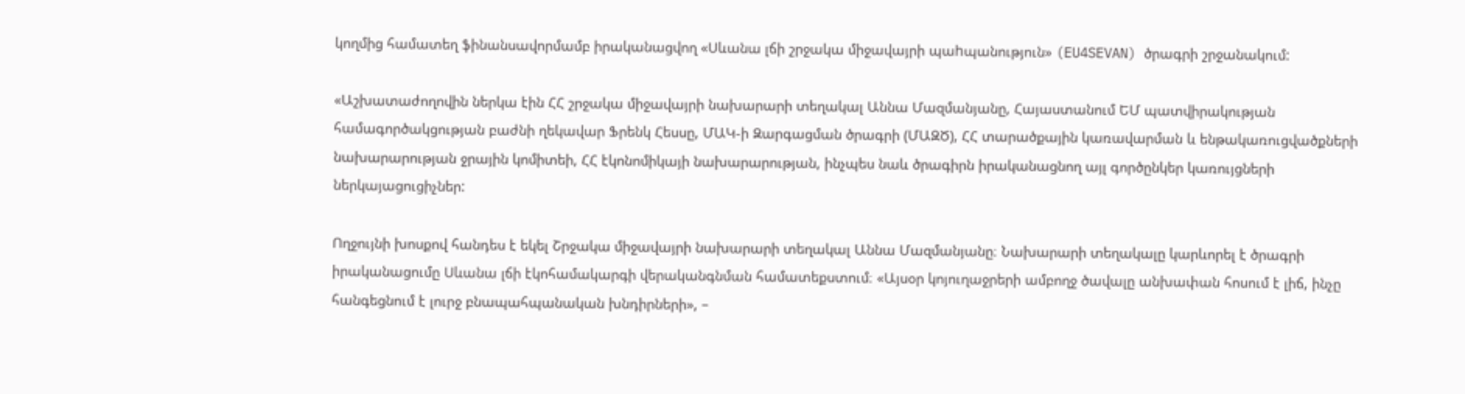կողմից համատեղ ֆինանսավորմամբ իրականացվող «Սևանա լճի շրջակա միջավայրի պաhպանություն» (EU4SEVAN) ծրագրի շրջանակում:

«Աշխատաժողովին ներկա էին ՀՀ շրջակա միջավայրի նախարարի տեղակալ Աննա Մազմանյանը, Հայաստանում ԵՄ պատվիրակության համագործակցության բաժնի ղեկավար Ֆրենկ Հեսսը, ՄԱԿ-ի Զարգացման ծրագրի (ՄԱԶԾ), ՀՀ տարածքային կառավարման և ենթակառուցվածքների նախարարության ջրային կոմիտեի, ՀՀ էկոնոմիկայի նախարարության, ինչպես նաև ծրագիրն իրականացնող այլ գործընկեր կառույցների ներկայացուցիչներ:

Ողջույնի խոսքով հանդես է եկել Շրջակա միջավայրի նախարարի տեղակալ Աննա Մազմանյանը։ Նախարարի տեղակալը կարևորել է ծրագրի իրականացումը Սևանա լճի էկոհամակարգի վերականգնման համատեքստում։ «Այսօր կոյուղաջրերի ամբողջ ծավալը անխափան հոսում է լիճ, ինչը հանգեցնում է լուրջ բնապահպանական խնդիրների», –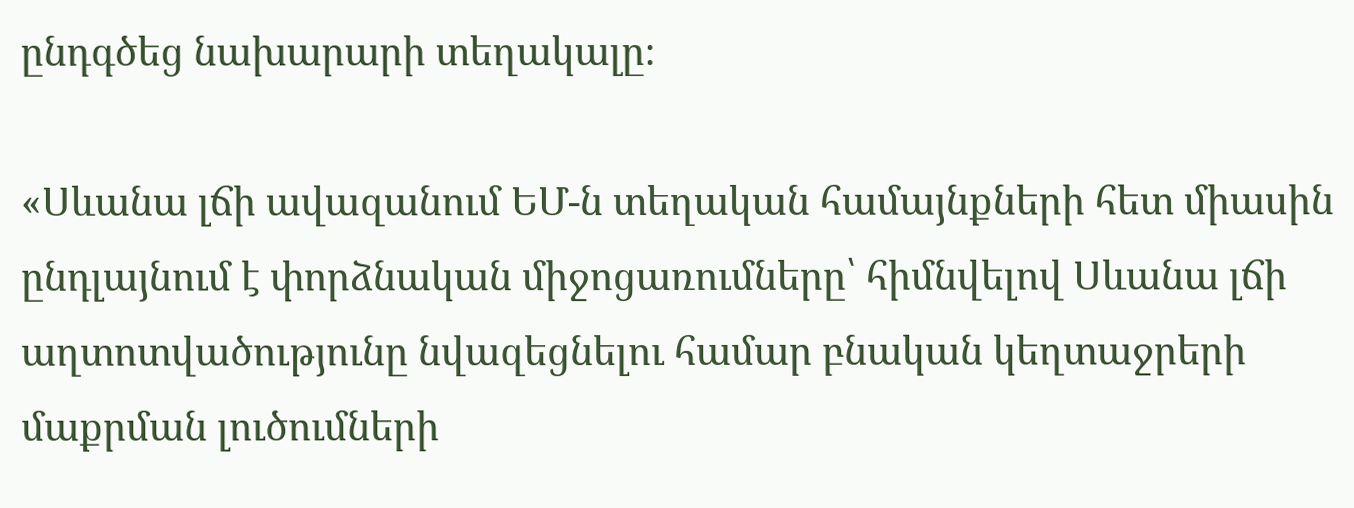ընդգծեց նախարարի տեղակալը։

«Սևանա լճի ավազանում ԵՄ-ն տեղական համայնքների հետ միասին ընդլայնում է փորձնական միջոցառումները՝ հիմնվելով Սևանա լճի աղտոտվածությունը նվազեցնելու համար բնական կեղտաջրերի մաքրման լուծումների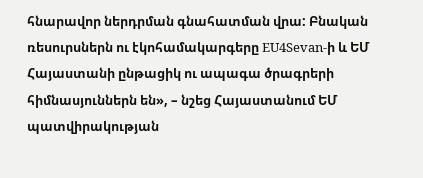հնարավոր ներդրման գնահատման վրա: Բնական ռեսուրսներն ու էկոհամակարգերը EU4Sevan-ի և ԵՄ Հայաստանի ընթացիկ ու ապագա ծրագրերի հիմնասյուններն են», – նշեց Հայաստանում ԵՄ պատվիրակության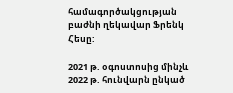համագործակցության բաժնի ղեկավար Ֆրենկ Հեսը:

2021 թ. օգոստոսից մինչև 2022 թ. հունվարն ընկած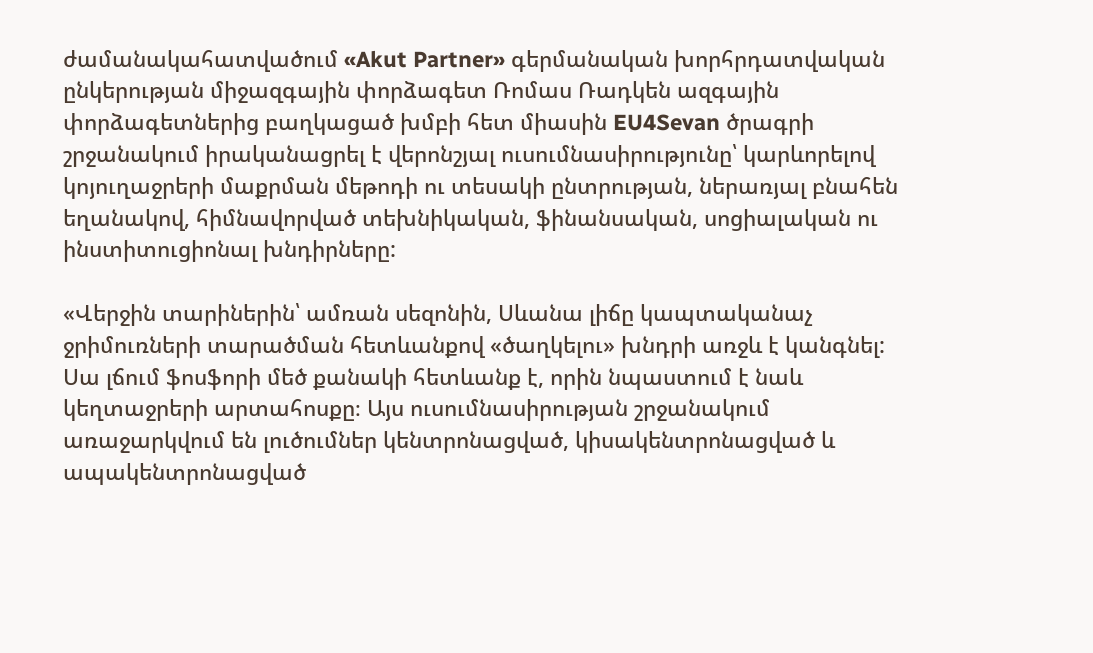ժամանակահատվածում «Akut Partner» գերմանական խորհրդատվական ընկերության միջազգային փորձագետ Ռոմաս Ռադկեն ազգային փորձագետներից բաղկացած խմբի հետ միասին EU4Sevan ծրագրի շրջանակում իրականացրել է վերոնշյալ ուսումնասիրությունը՝ կարևորելով կոյուղաջրերի մաքրման մեթոդի ու տեսակի ընտրության, ներառյալ բնահեն եղանակով, հիմնավորված տեխնիկական, ֆինանսական, սոցիալական ու ինստիտուցիոնալ խնդիրները:

«Վերջին տարիներին՝ ամռան սեզոնին, Սևանա լիճը կապտականաչ ջրիմուռների տարածման հետևանքով «ծաղկելու» խնդրի առջև է կանգնել: Սա լճում ֆոսֆորի մեծ քանակի հետևանք է, որին նպաստում է նաև կեղտաջրերի արտահոսքը։ Այս ուսումնասիրության շրջանակում առաջարկվում են լուծումներ կենտրոնացված, կիսակենտրոնացված և ապակենտրոնացված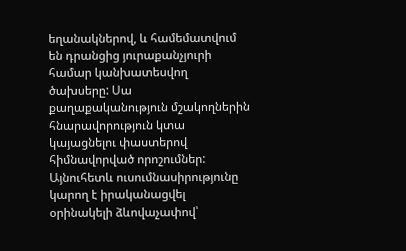եղանակներով, և համեմատվում են դրանցից յուրաքանչյուրի համար կանխատեսվող ծախսերը: Սա քաղաքականություն մշակողներին հնարավորություն կտա կայացնելու փաստերով հիմնավորված որոշումներ: Այնուհետև ուսումնասիրությունը կարող է իրականացվել օրինակելի ձևովաչափով՝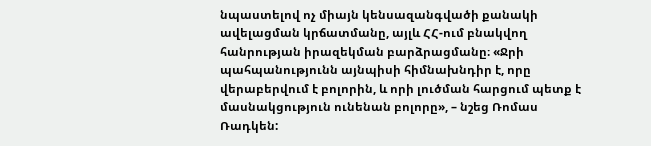նպաստելով ոչ միայն կենսազանգվածի քանակի ավելացման կրճատմանը, այլև ՀՀ-ում բնակվող հանրության իրազեկման բարձրացմանը։ «Ջրի պահպանությունն այնպիսի հիմնախնդիր է, որը վերաբերվում է բոլորին, և որի լուծման հարցում պետք է մասնակցություն ունենան բոլորը», – նշեց Ռոմաս Ռադկեն: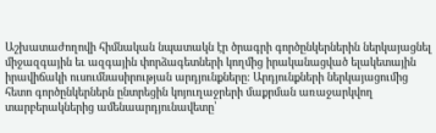Աշխատաժողովի հիմնական նպատակն էր ծրագրի գործընկերներին ներկայացնել միջազգային եւ ազգային փորձագետների կողմից իրականացված ելակետային իրավիճակի ուսումնասիրության արդյունքները: Արդյունքների ներկայացումից հետո գործընկերներն ընտրեցին կոյուղաջրերի մաքրման առաջարկվող տարբերակներից ամենաարդյունավետը՝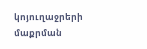կոյուղաջրերի մաքրման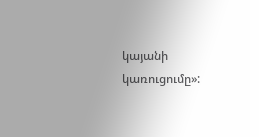կայանի կառուցումը»: